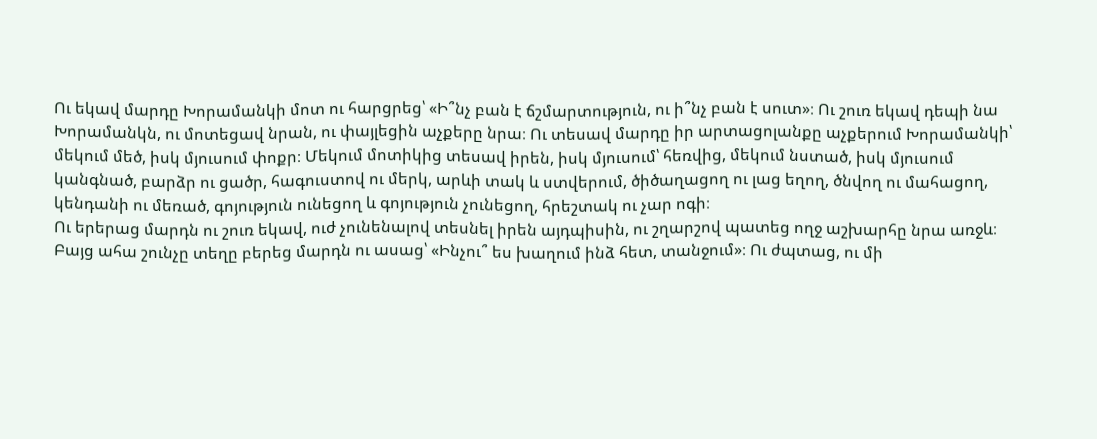Ու եկավ մարդը Խորամանկի մոտ ու հարցրեց՝ «Ի՞նչ բան է ճշմարտություն, ու ի՞նչ բան է սուտ»։ Ու շուռ եկավ դեպի նա Խորամանկն, ու մոտեցավ նրան, ու փայլեցին աչքերը նրա։ Ու տեսավ մարդը իր արտացոլանքը աչքերում Խորամանկի՝ մեկում մեծ, իսկ մյուսում փոքր։ Մեկում մոտիկից տեսավ իրեն, իսկ մյուսում՝ հեռվից, մեկում նստած, իսկ մյուսում կանգնած, բարձր ու ցածր, հագուստով ու մերկ, արևի տակ և ստվերում, ծիծաղացող ու լաց եղող, ծնվող ու մահացող, կենդանի ու մեռած, գոյություն ունեցող և գոյություն չունեցող, հրեշտակ ու չար ոգի։
Ու երերաց մարդն ու շուռ եկավ, ուժ չունենալով տեսնել իրեն այդպիսին, ու շղարշով պատեց ողջ աշխարհը նրա առջև։
Բայց ահա շունչը տեղը բերեց մարդն ու ասաց՝ «Ինչու՞ ես խաղում ինձ հետ, տանջում»։ Ու ժպտաց, ու մի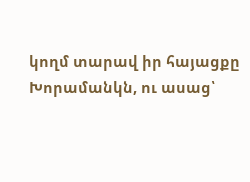կողմ տարավ իր հայացքը Խորամանկն, ու ասաց՝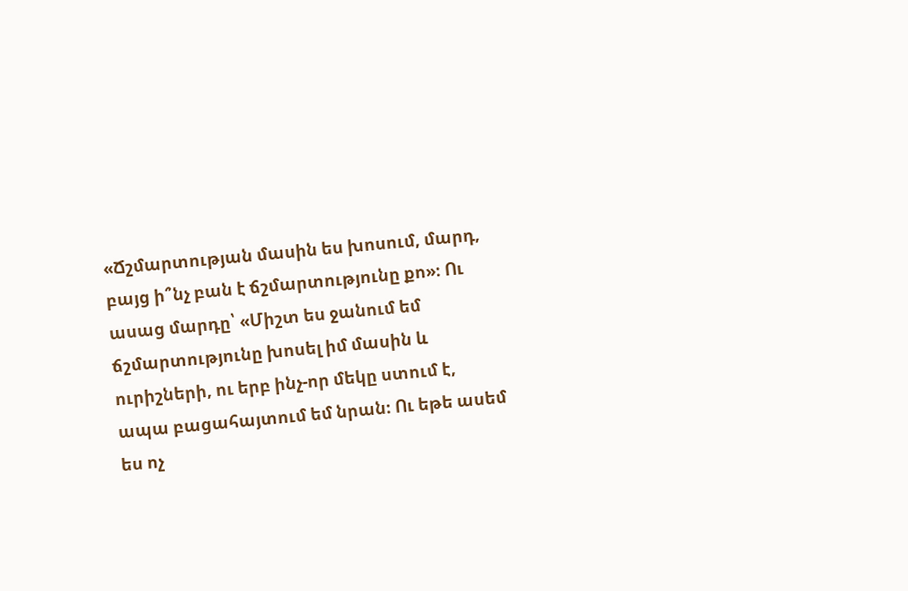«Ճշմարտության մասին ես խոսում, մարդ, բայց ի՞նչ բան է ճշմարտությունը քո»։ Ու ասաց մարդը՝ «Միշտ ես ջանում եմ ճշմարտությունը խոսել իմ մասին և ուրիշների, ու երբ ինչ-որ մեկը ստում է, ապա բացահայտում եմ նրան։ Ու եթե ասեմ ես ոչ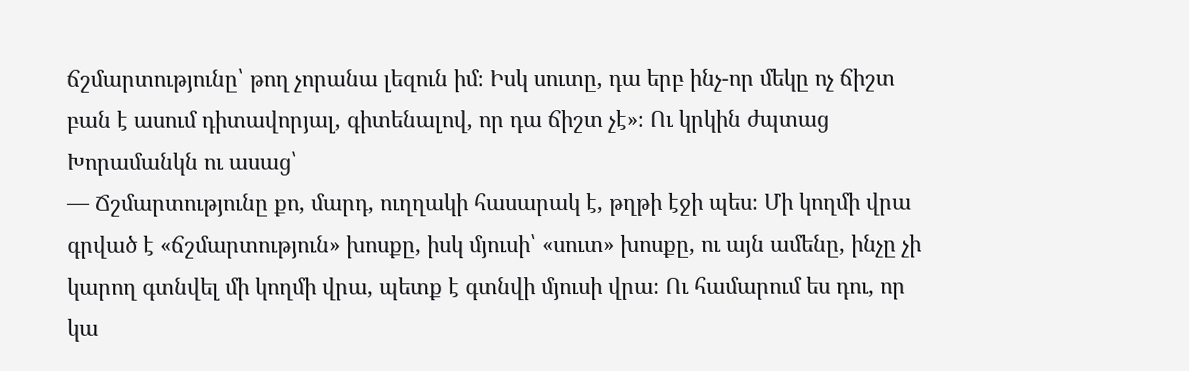ճշմարտությունը՝ թող չորանա լեզուն իմ։ Իսկ սուտը, դա երբ ինչ-որ մեկը ոչ ճիշտ բան է ասում դիտավորյալ, գիտենալով, որ դա ճիշտ չէ»։ Ու կրկին ժպտաց Խորամանկն ու ասաց՝
— Ճշմարտությունը քո, մարդ, ուղղակի հասարակ է, թղթի էջի պես։ Մի կողմի վրա գրված է «ճշմարտություն» խոսքը, իսկ մյուսի՝ «սուտ» խոսքը, ու այն ամենը, ինչը չի կարող գտնվել մի կողմի վրա, պետք է գտնվի մյուսի վրա։ Ու համարում ես դու, որ կա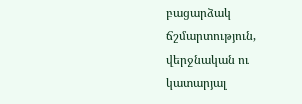բացարձակ ճշմարտություն, վերջնական ու կատարյալ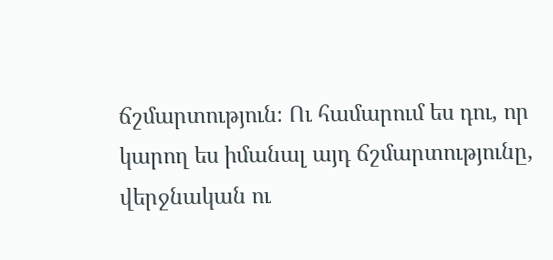ճշմարտություն։ Ու համարում ես դու, որ կարող ես իմանալ այդ ճշմարտությունը, վերջնական ու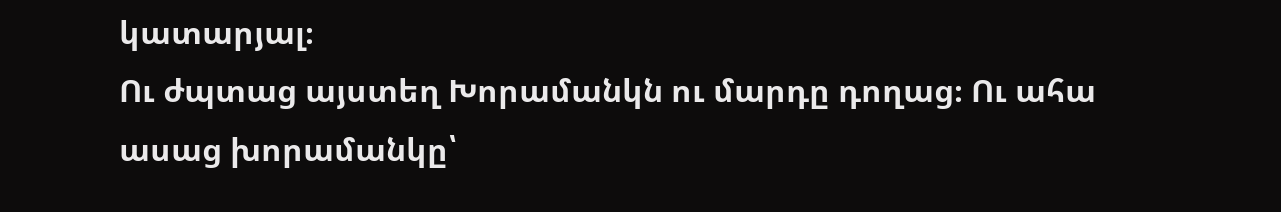կատարյալ։
Ու ժպտաց այստեղ Խորամանկն ու մարդը դողաց։ Ու ահա ասաց խորամանկը՝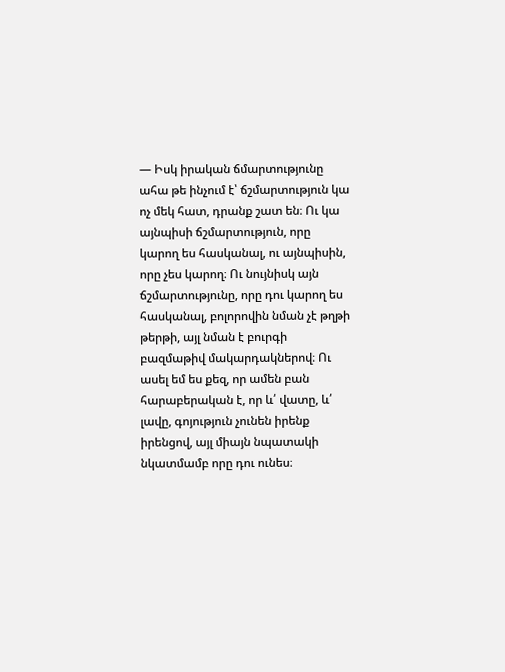— Իսկ իրական ճմարտությունը ահա թե ինչում է՝ ճշմարտություն կա ոչ մեկ հատ, դրանք շատ են։ Ու կա այնպիսի ճշմարտություն, որը կարող ես հասկանալ, ու այնպիսին, որը չես կարող։ Ու նույնիսկ այն ճշմարտությունը, որը դու կարող ես հասկանալ, բոլորովին նման չէ թղթի թերթի, այլ նման է բուրգի բազմաթիվ մակարդակներով։ Ու ասել եմ ես քեզ, որ ամեն բան հարաբերական է, որ և՛ վատը, և՛ լավը, գոյություն չունեն իրենք իրենցով, այլ միայն նպատակի նկատմամբ որը դու ունես։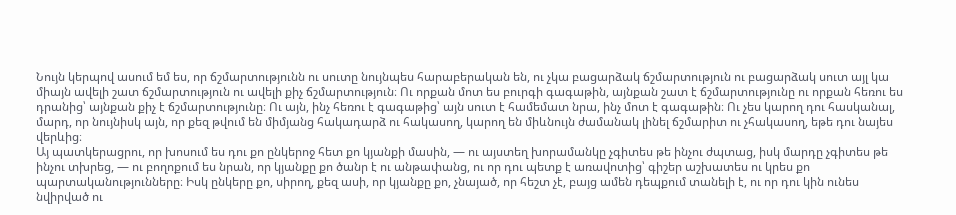Նույն կերպով ասում եմ ես, որ ճշմարտությունն ու սուտը նույնպես հարաբերական են, ու չկա բացարձակ ճշմարտություն ու բացարձակ սուտ այլ կա միայն ավելի շատ ճշմարտություն ու ավելի քիչ ճշմարտություն։ Ու որքան մոտ ես բուրգի գագաթին, այնքան շատ է ճշմարտությունը ու որքան հեռու ես դրանից՝ այնքան քիչ է ճշմարտությունը։ Ու այն, ինչ հեռու է գագաթից՝ այն սուտ է համեմատ նրա, ինչ մոտ է գագաթին։ Ու չես կարող դու հասկանալ, մարդ, որ նույնիսկ այն, որ քեզ թվում են միմյանց հակադարձ ու հակասող, կարող են միևնույն ժամանակ լինել ճշմարիտ ու չհակասող, եթե դու նայես վերևից։
Այ պատկերացրու, որ խոսում ես դու քո ընկերոջ հետ քո կյանքի մասին, — ու այստեղ խորամանկը չգիտես թե ինչու ժպտաց, իսկ մարդը չգիտես թե ինչու տխրեց, — ու բողոքում ես նրան, որ կյանքը քո ծանր է ու անթափանց, ու որ դու պետք է առավոտից՝ գիշեր աշխատես ու կրես քո պարտականությունները։ Իսկ ընկերը քո, սիրող, քեզ ասի, որ կյանքը քո, չնայած, որ հեշտ չէ, բայց ամեն դեպքում տանելի է, ու որ դու կին ունես նվիրված ու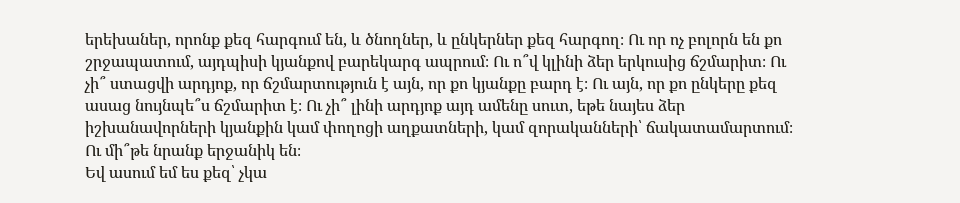երեխաներ, որոնք քեզ հարգում են, և ծնողներ, և ընկերներ քեզ հարգող։ Ու որ ոչ բոլորն են քո շրջապատում, այդպիսի կյանքով բարեկարգ ապրում։ Ու ո՞վ կլինի ձեր երկուսից ճշմարիտ։ Ու չի՞ ստացվի արդյոք, որ ճշմարտություն է այն, որ քո կյանքը բարդ է։ Ու այն, որ քո ընկերը քեզ ասաց նույնպե՞ս ճշմարիտ է։ Ու չի՞ լինի արդյոք այդ ամենը սուտ, եթե նայես ձեր իշխանավորների կյանքին կամ փողոցի աղքատների, կամ զորականների՝ ճակատամարտում։ Ու մի՞թե նրանք երջանիկ են։
Եվ ասում եմ ես քեզ՝ չկա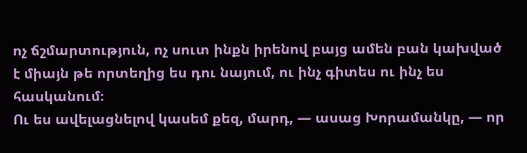ոչ ճշմարտություն, ոչ սուտ ինքն իրենով բայց ամեն բան կախված է միայն թե որտեղից ես դու նայում, ու ինչ գիտես ու ինչ ես հասկանում։
Ու ես ավելացնելով կասեմ քեզ, մարդ, — ասաց Խորամանկը, — որ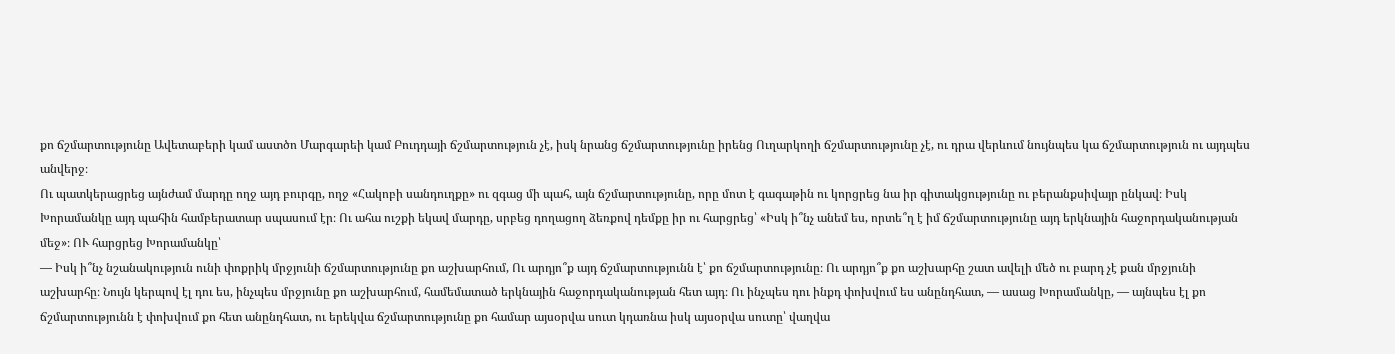քո ճշմարտությունը Ավետաբերի կամ աստծո Մարգարեի կամ Բուդդայի ճշմարտություն չէ, իսկ նրանց ճշմարտությունը իրենց Ուղարկողի ճշմարտությունը չէ, ու դրա վերևում նույնպես կա ճշմարտություն ու այդպես անվերջ։
Ու պատկերացրեց այնժամ մարդը ողջ այդ բուրգը, ողջ «Հակոբի սանդուղքը» ու զգաց մի պահ, այն ճշմարտությունը, որը մոտ է գագաթին ու կորցրեց նա իր գիտակցությունը ու բերանքսիվայր ընկավ։ Իսկ Խորամանկը այդ պահին համբերատար սպասում էր։ Ու ահա ուշքի եկավ մարդը, սրբեց դողացող ձեռքով դեմքը իր ու հարցրեց՝ «Իսկ ի՞նչ անեմ ես, որտե՞ղ է իմ ճշմարտությունը այդ երկնային հաջորդականության մեջ»։ ՈՒ հարցրեց Խորամանկը՝
— Իսկ ի՞նչ նշանակություն ունի փոքրիկ մրջյունի ճշմարտությունը քո աշխարհում, Ու արդյո՞ք այդ ճշմարտությունն է՝ քո ճշմարտությունը։ Ու արդյո՞ք քո աշխարհը շատ ավելի մեծ ու բարդ չէ քան մրջյունի աշխարհը։ Նույն կերպով էլ դու ես, ինչպես մրջյունը քո աշխարհում, համեմատած երկնային հաջորդականության հետ այդ։ Ու ինչպես դու ինքդ փոխվում ես անընդհատ, — ասաց Խորամանկը, — այնպես էլ քո ճշմարտությունն է փոխվում քո հետ անընդհատ, ու երեկվա ճշմարտությունը քո համար այսօրվա սուտ կդառնա իսկ այսօրվա սուտը՝ վաղվա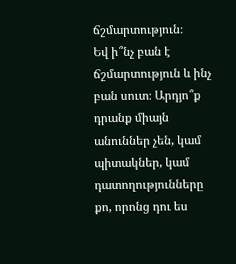ճշմարտություն։
Եվ ի՞նչ բան է ճշմարտություն և ինչ բան սուտ։ Արդյո՞ք դրանք միայն անուններ չեն, կամ պիտակներ, կամ դատողությունները քո, որոնց դու ես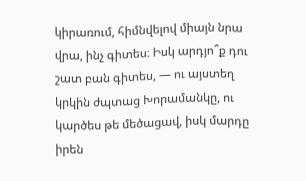կիրառում, հիմնվելով միայն նրա վրա, ինչ գիտես։ Իսկ արդյո՞ք դու շատ բան գիտես, — ու այստեղ կրկին ժպտաց Խորամանկը, ու կարծես թե մեծացավ, իսկ մարդը իրեն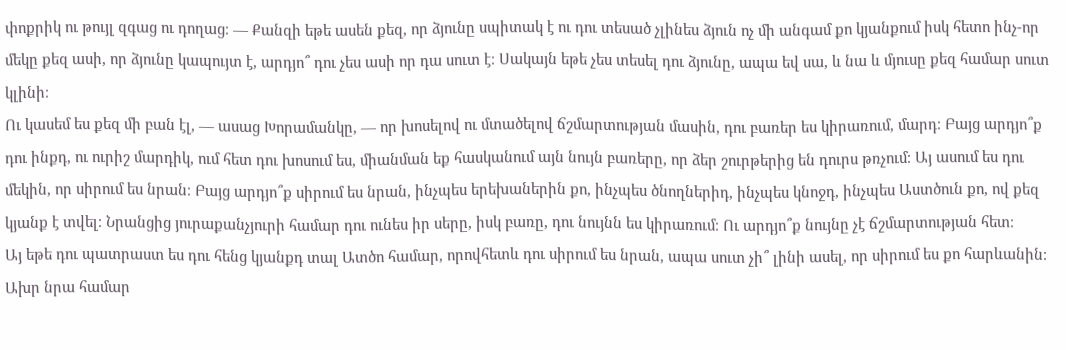փոքրիկ ու թույլ զգաց ու դողաց։ — Քանզի եթե ասեն քեզ, որ ձյունը սպիտակ է ու դու տեսած չլինես ձյուն ոչ մի անգամ քո կյանքում իսկ հետո ինչ-որ մեկը քեզ ասի, որ ձյունը կապույտ է, արդյո՞ դու չես ասի որ դա սուտ է։ Սակայն եթե չես տեսել դու ձյունը, ապա եվ սա, և նա և մյուսը քեզ համար սուտ կլինի։
Ու կասեմ ես քեզ մի բան էլ, — ասաց Խորամանկը, — որ խոսելով ու մտածելով ճշմարտության մասին, դու բառեր ես կիրառում, մարդ։ Բայց արդյո՞ք դու ինքդ, ու ուրիշ մարդիկ, ում հետ դու խոսում ես, միանման եք հասկանում այն նույն բառերը, որ ձեր շուրթերից են դուրս թռչում։ Այ ասում ես դու մեկին, որ սիրում ես նրան։ Բայց արդյո՞ք սիրում ես նրան, ինչպես երեխաներին քո, ինչպես ծնողներիդ, ինչպես կնոջդ, ինչպես Աստծուն քո, ով քեզ կյանք է տվել։ Նրանցից յուրաքանչյուրի համար դու ունես իր սերը, իսկ բառը, դու նույնն ես կիրառում։ Ու արդյո՞ք նույնը չէ ճշմարտության հետ։
Այ եթե դու պատրաստ ես դու հենց կյանքդ տալ Ատծո համար, որովհետև դու սիրում ես նրան, ապա սուտ չի՞ լինի ասել, որ սիրում ես քո հարևանին։ Ախր նրա համար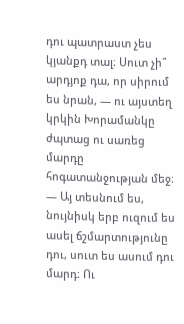դու պատրաստ չես կյանքդ տալ։ Սուտ չի՞ արդյոք դա, որ սիրում ես նրան, — ու այստեղ կրկին Խորամանկը ժպտաց ու սառեց մարդը հոգատանջության մեջ։ — Այ տեսնում ես, նույնիսկ երբ ուզում ես ասել ճշմարտությունը դու, սուտ ես ասում դու մարդ։ Ու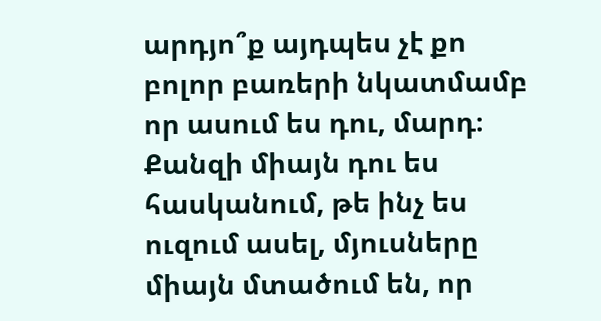արդյո՞ք այդպես չէ քո բոլոր բառերի նկատմամբ որ ասում ես դու, մարդ։ Քանզի միայն դու ես հասկանում, թե ինչ ես ուզում ասել, մյուսները միայն մտածում են, որ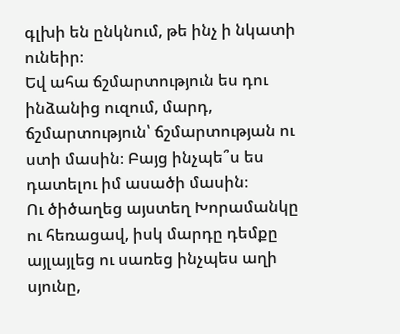գլխի են ընկնում, թե ինչ ի նկատի ունեիր։
Եվ ահա ճշմարտություն ես դու ինձանից ուզում, մարդ, ճշմարտություն՝ ճշմարտության ու ստի մասին։ Բայց ինչպե՞ս ես դատելու իմ ասածի մասին։
Ու ծիծաղեց այստեղ Խորամանկը ու հեռացավ, իսկ մարդը դեմքը այլայլեց ու սառեց ինչպես աղի սյունը,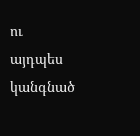ու այդպես կանգնած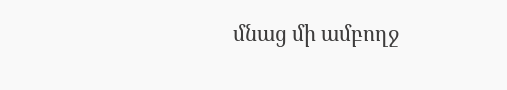մնաց մի ամբողջ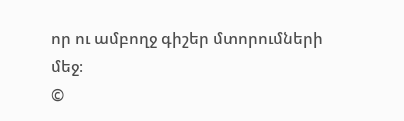որ ու ամբողջ գիշեր մտորումների մեջ։
©